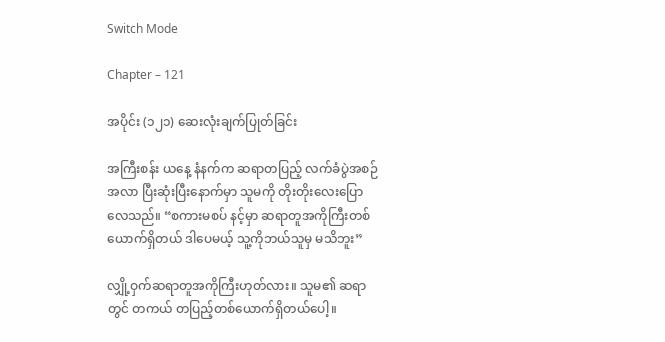Switch Mode

Chapter – 121

အပိုင်း (၁၂၁) ဆေး‌လုံးချက်ပြုတ်ခြင်း

အကြီးစန်း ယနေ့ နံနက်က ဆရာတပြည့် လက်ခံပွဲအစဉ်အလာ ပြီးဆုံးပြီးနောက်မှာ သူမကို တိုးတိုးလေးပြောလေသည်။ “စကားမစပ် နင့်မှာ ဆရာတူအကိုကြီးတစ်ယောက်ရှိတယ် ဒါပေမယ့် သူ့ကိုဘယ်သူမှ မသိဘူး”

လျှို့ဝှက်ဆရာတူအကိုကြီးဟုတ်လား။ သူမ၏ ဆရာတွင် တကယ် တပြည့်တစ်ယောက်ရှိတယ်ပေါ့။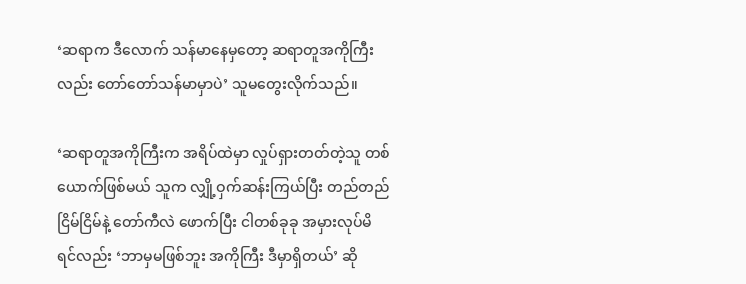‘ဆရာက ဒီလောက် သန်မာနေမှတော့ ဆရာတူအကိုကြီးလည်း တော်တော်သန်မာမှာပဲ’ သူမတွေးလိုက်သည်။

‘ဆရာတူအကိုကြီးက အရိပ်ထဲ‌မှာ လှုပ်ရှားတတ်တဲ့သူ တစ်ယောက်ဖြစ်မယ် သူက လျှို့ဝှက်ဆန်းကြယ်ပြီး တည်တည်ငြိမ်ငြိမ်နဲ့ တော်ကီလဲ ဖောက်ပြီး ငါတစ်ခုခု အမှားလုပ်မိရင်လည်း ‘ဘာမှမဖြစ်ဘူး အကိုကြီး ဒီမှာရှိတယ်’ ဆို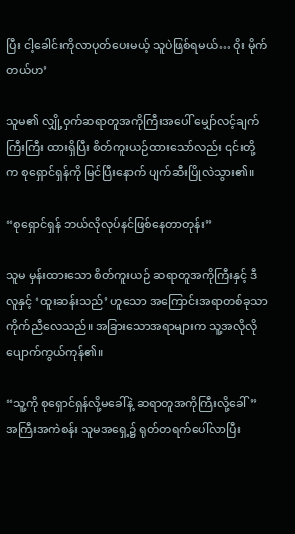ပြီး ငါ့ခေါင်းကိုလာပုတ်ပေးမယ့် သူပဲဖြစ်ရမယ်… ဝိုး မိုက်တယ်ဟ’

သူမ၏ လျှို့ဝှက်ဆရာတူအကိုကြီးအပေါ် မျှော်လင့်ချက်ကြီးကြီး ထားရှိပြီး စိတ်ကူးယဉ်ထားသော်လည်း ၎င်းတို့က စုရှောင်ရှန်ကို မြင်ပြီးနောက် ပျက်ဆီးပြိုလဲသွား၏။

“စုရှောင်ရှန် ဘယ်လိုလုပ်နင်ဖြစ်နေတာတုန်း”

သူမ မှန်းထားသော စိတ်ကူးယဉ် ဆရာတူအကိုကြီးနှင့် ဒီလူနှင့် ‘ထူးဆန်းသည်’ ဟူသော အကြောင်းအရာတစ်ခုသာ ကိုက်ညီလေသည်။ အခြားသောအရာများက သူ့အလိုလိုပျောက်ကွယ်ကုန်၏။

“သူ့ကို စုရှောင်ရှန်လို့မခေါ်နဲ့ ဆရာတူအကိုကြီးလို့ခေါ်” အကြီးအကဲစန်း သူမအရှေ့၌ ရုတ်တရက်ပေါ်လာပြီး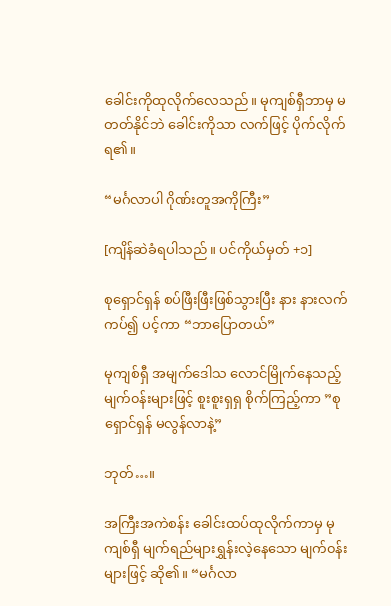ခေါင်းကိုထုလိုက်လေသည်။ မုကျစ်ရှီဘာမှ မတတ်နိုင်ဘဲ ခေါင်းကိုသာ လက်ဖြင့် ပိုက်လိုက်ရ၏။

“မင်္ဂလာပါ ဂိုဏ်းတူအကိုကြီး”

[ကျိန်ဆဲခံရပါသည်။ ပင်ကိုယ်မှတ် +၁]

စုရှောင်ရှန် စပ်ဖြီးဖြီးဖြစ်သွားပြီး နား နားလက်ကပ်၍ ပင့်ကာ “ဘာပြောတယ်”

မုကျစ်ရှီ အမျက်ဒေါသ လောင်မြိုက်နေသည့် မျက်၀န်းများဖြင့် စူးစူးရှရှ စိုက်ကြည့်ကာ ‌”စုရှောင်ရှန် မလွန်လာနဲ့”

ဘုတ်…။

အကြီးအကဲစန်း ခေါင်းထပ်ထုလိုက်ကာမှ မုကျစ်ရှီ မျက်ရည်များရွှန်းလဲ့နေသော မျက်၀န်းများဖြင့် ဆို၏။ “မင်္ဂလာ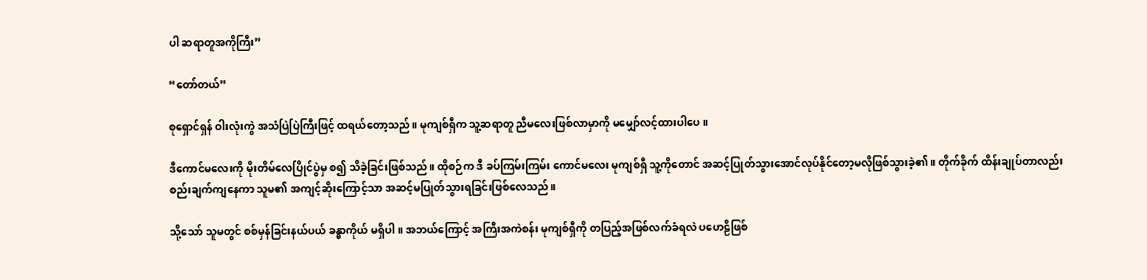ပါ ဆရာတူအကိုကြီး”

“တော်တယ်”

စုရှောင်ရှန် ဝါးလုံးကွဲ အသံပြဲပြဲကြီးဖြင့် ထရယ်တော့သည်။ မုကျစ်ရှီက သူ့ဆရာတူ ညီမလေးဖြစ်လာမှာကို မမျှော်လင့်ထားပါပေ။

ဒီကောင်မလေးကို မိုးတိမ်လေပြိုင်ပွဲမှ စ၍ သိခဲ့ခြင်းဖြစ်သည်။ ထိုစဉ်က ဒီ ခပ်ကြမ်းကြမ်း ကောင်မလေး မုကျစ်ရှီ သူ့ကိုတောင် အဆင့်ပြုတ်သွားအောင်လုပ်နိုင်တော့မလိုဖြစ်သွားခဲ့၏။ တိုက်ခိုက် ထိန်းချုပ်တာလည်း စည်းချက်ကျနေကာ သူမ၏ အကျင့်ဆိုးကြောင့်သာ အဆင့်မပြုတ်သွားရခြင်းဖြစ်လေသည်။

သို့သော် သူမတွင် စစ်မှန်ခြင်းနယ်ပယ် ခန္ဓာကိုယ် မရှိပါ။ အဘယ်ကြောင့် အကြီးအကဲစန်း မုကျစ်ရှီကို တပြည့်အဖြစ်လက်ခံရလဲ ပဟေဠိဖြစ်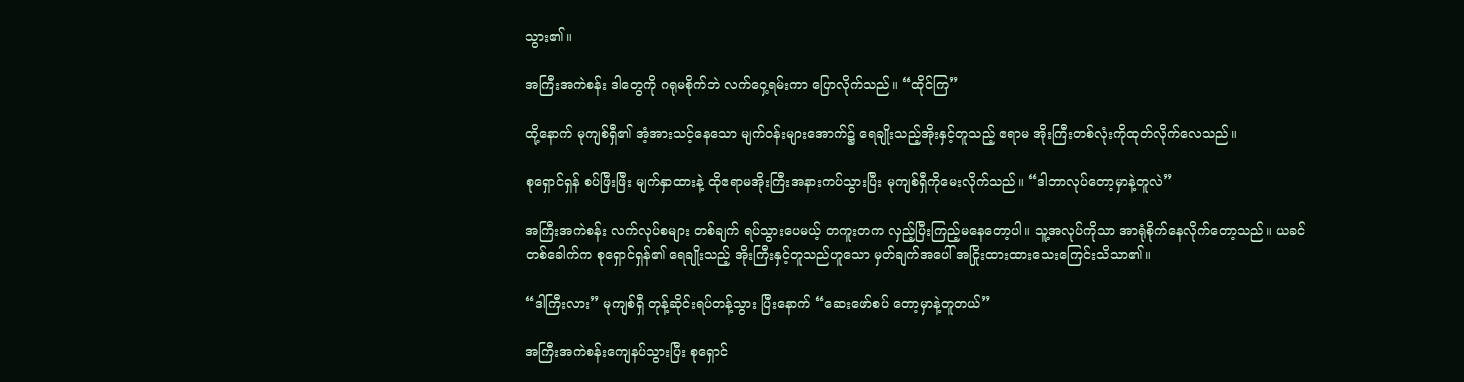သွား၏။

အကြီးအကဲစန်း ဒါတွေကို ဂရုမစိုက်ဘဲ လက်ဝှေ့ရမ်းကာ ပြောလိုက်သည်။ “ထိုင်ကြ”

ထို့နောက် မုကျစ်ရှီ၏ အံ့အားသင့်နေသော မျက်၀န်းများ‌အောက်၌ ရေချိုးသည့်အိုးနှင့်တူသည့် ဧရာမ အိုးကြီးတစ်လုံးကိုထုတ်လိုက်လေသည်။

စုရှောင်ရှန် စပ်ဖြီးဖြီး မျက်နှာထားနဲ့ ထိုဧရာမအိုးကြီးအနားကပ်သွားပြီး မုကျစ်ရှီကိုမေးလိုက်သည်။ “ဒါဘာလုပ်တော့မှာနဲ့တူလဲ”

အကြီးအကဲစန်း လက်‌လုပ်စများ တစ်ချက် ရပ်သွားပေမယ့် တကူးတက လှည့်ပြီးကြည့်မနေတော့ပါ။ သူ့အလုပ်ကိုသာ အာရုံစိုက်နေလိုက်တော့သည်။ ယခင်တစ်ခေါက်က စုရှောင်ရှန်၏ ရေချိုးသည့် အိုးကြီးနှင့်တူသည်ဟူသော မှတ်ချက်အပေါ် အငြိုးထားထားသေးကြေင်းသိသာ၏။

“ဒါကြီးလား” မုကျစ်ရှီ တုန့်ဆိုင်းရပ်တန့်သွား ပြီးနောက် “ဆေးဖော်စပ် တော့မှာနဲ့တူတယ်”

အကြီးအကဲစန်းကျေနပ်သွားပြီး စုရှောင်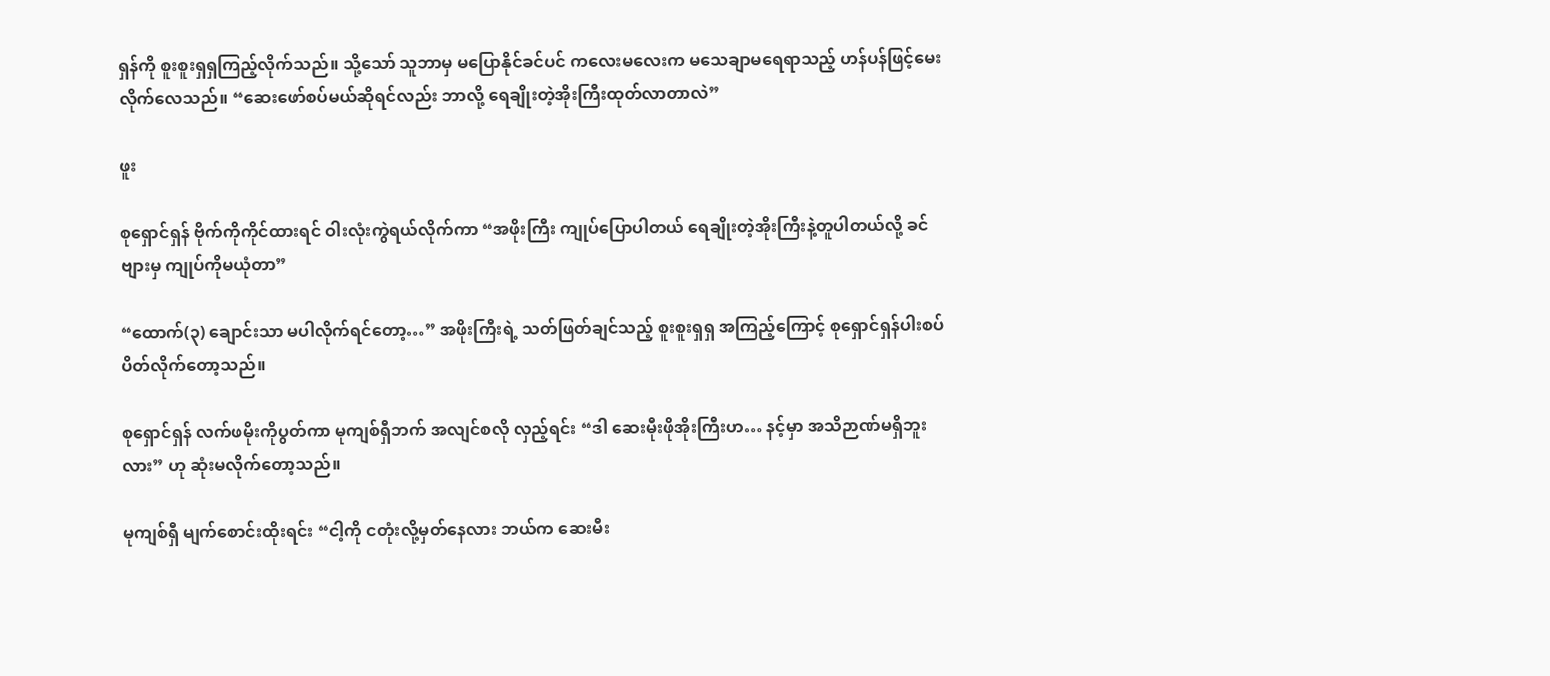ရှန်ကို စူးစူးရှရှကြည့်လိုက်သည်။ သို့သော် သူဘာမှ မပြောနိုင်ခင်ပင် ကလေး‌မလေးက မသေချာမရေရာသည့် ဟန်ပန်ဖြင့်မေးလိုက်လေသည်။ “ဆေးဖော်စပ်မယ်ဆိုရင်လည်း ဘာလို့ ရေချိုးတဲ့အိုးကြီးထုတ်လာတာလဲ”

ဖူး

စုရှောင်ရှန် ဗိုက်ကိုကိုင်ထားရင် ဝါးလုံးကွဲရယ်လိုက်ကာ “အဖိုးကြီး ကျုပ်ပြောပါတယ် ရေချိုးတဲ့အိုးကြီးနဲ့တူပါတယ်လို့ ခင်ဗျားမှ ကျုပ်ကိုမယုံတာ”

“ထောက်(၃) ချောင်းသာ မပါလိုက်ရင်တော့…” အဖိုးကြီးရဲ့ သတ်ဖြတ်ချင်သည့် စူးစူးရှရှ အကြည့်ကြောင့် စုရှောင်ရှန်ပါးစပ်ပိတ်လိုက်တော့သည်။

စုရှောင်ရှန် လက်ဖမိုးကိုပွတ်ကာ မုကျစ်ရှီဘက် အလျင်စလို လှည့်ရင်း “ဒါ ဆေးမီုးဖိုအိုးကြီးဟ… နင့်မှာ အသိဉာဏ်မရှိဘူးလား” ဟု ဆုံးမလိုက်တော့သည်။

မုကျစ်ရှီ မျက်စောင်းထိုးရင်း “ငါ့ကို ငတုံးလို့မှတ်နေလား ဘယ်က ဆေးမီး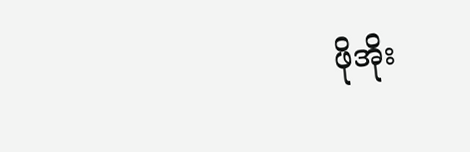ဖိုအိုး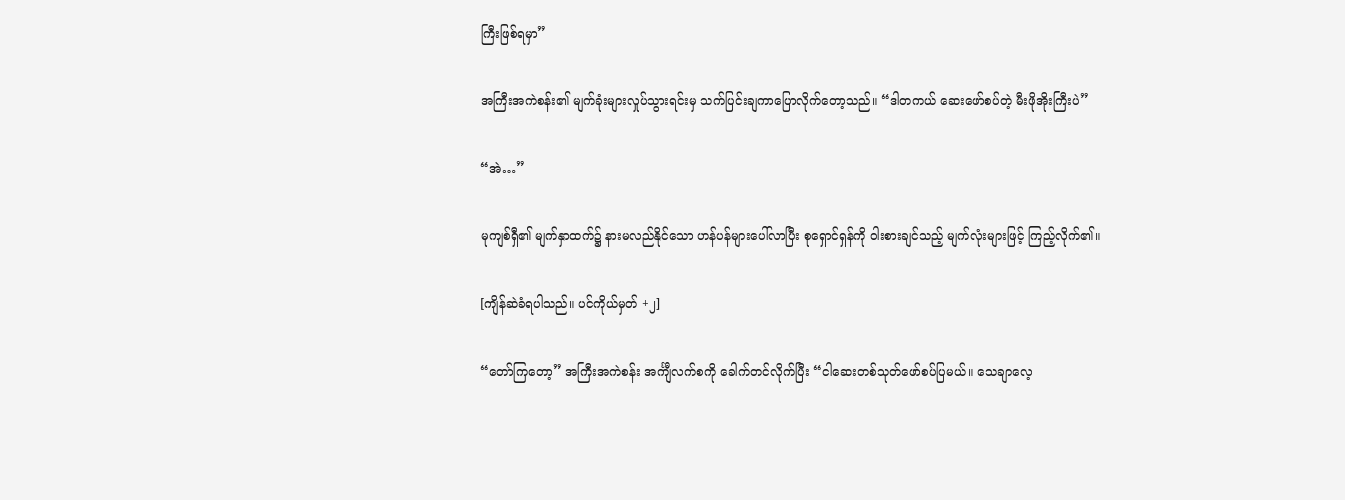ကြီးဖြစ်ရမှာ”

အကြီးအကဲစန်း၏ မျက်ခုံးများလှုပ်သွားရင်းမှ သက်ပြင်းချကာပြောလိုက်တော့သည်။ “ဒါတကယ် ဆေးဖော်စပ်တဲ့ မီးဖိုအိုးကြီးပဲ”

“အဲ…”

မုကျစ်ရှီ၏ မျက်နှာထက်၌ နားမလည်နိုင်သော ဟန်ပန်များပေါ်လာပြီး စုရှောင်ရှန်ကို ဝါးစားချင်သည့် မျက်လုံးများဖြင့် ကြည့်လိုက်၏။

[ကျိန်ဆဲခံရပါသည်။ ပင်ကိုယ်မှတ် +၂]

“တော်ကြတော့” အကြီးအကဲစန်း အင်္ကျီလက်စကို ခေါက်တင်လိုက်ပြီး “ငါဆေးတစ်သုတ်ဖော်စပ်ပြမယ်။ သေချာလေ့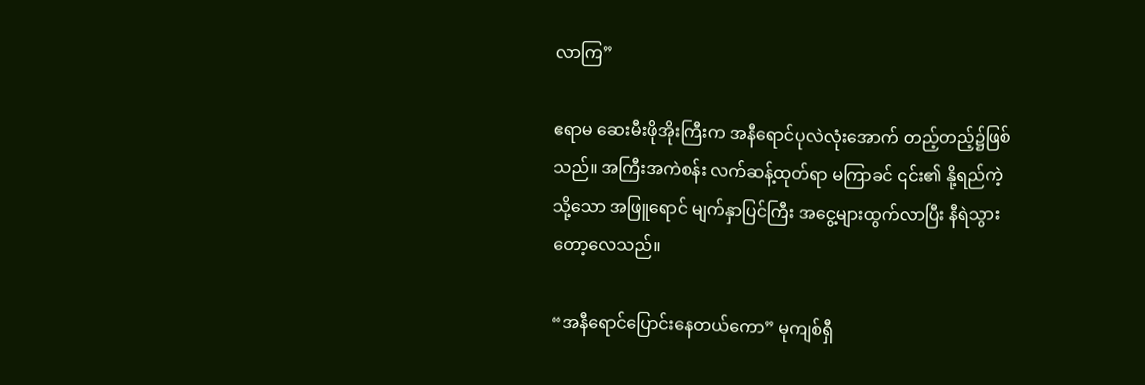လာကြ”

ဧရာမ ဆေးမီးဖိုအိုးကြီးက အနီရောင်ပုလဲလုံးအောက် တည့်တည့်၌ဖြစ်သည်။ အကြီးအကဲစန်း လက်ဆန့်ထုတ်ရာ မကြာခင် ၎င်း၏ နို့ရည်ကဲ့သို့သော အဖြူရောင် မျက်နှာပြင်ကြီး အငွေ့များထွက်လာပြီး နီရဲသွားတော့လေသည်။

“အနီရောင်ပြောင်းနေတယ်ကော” မုကျစ်ရှီ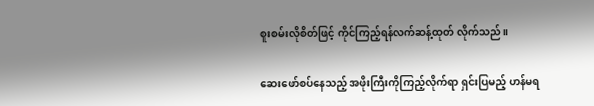စူးစမ်းလိုစိတ်ဖြင့် ကိုင်ကြည့်ရန်လက်ဆန့်ထုတ် လိုက်သည်။

ဆေးဖော်စပ်နေသည့် အဖိုးကြီးကိုကြည့်လိုက်ရာ ရှင်းပြမည့် ဟန်မရ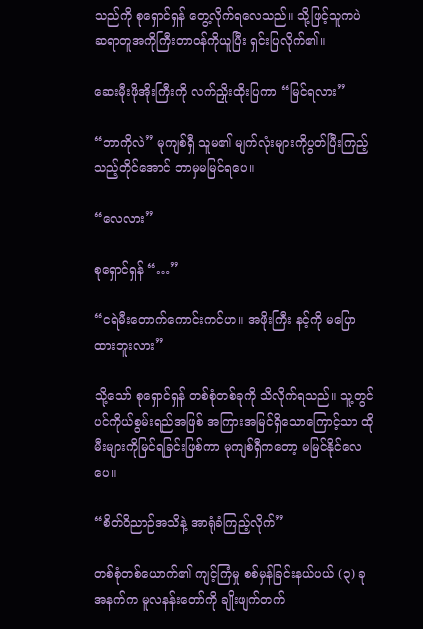သည်ကို စုရှောင်ရှန် တွေ့လိုက်ရလေသည်။ သို့ဖြင့်သူကပဲ ဆရာတူအကိုကြီးတာ၀န်ကိုယူပြီး ရှင်းပြလိုက်၏။

ဆေးမီုးဖိုအိုးကြီးကို လက်ညှိုးထိုးပြကာ “မြင်ရလား”

“ဘာကိုလဲ” မုကျစ်ရှီ သူမ၏ မျက်လုံးများကိုပွတ်ပြီးကြည့်သည့်တိုင်အောင် ဘာမှမမြင်ရပေ။

“လေလား”

စုရှောင်ရှန် “…”

“ငရဲမီးတောက်ကောင်းကင်ဟ။ အဖိုးကြီး နင့်ကို မပြောထားဘူးလား”

သို့သော် စုရှောင်ရှန် တစ်စုံတစ်ခုကို သိလိုက်ရသည်။ သူ့တွင် ပင်ကိုယ်စွမ်းရည်အဖြစ် အကြားအမြင်ရှိသောကြောင့်သာ ထိုမီးများကိုမြင်ရခြင်းဖြစ်ကာ မုကျစ်ရှီကတော့ မမြင်နိုင်လေပေ။

“စိတ်ဝိညာဉ်အသိနဲ့ အာရုံခံကြည့်လိုက်”

တစ်စုံတစ်ယောက်၏ ကျင့်ကြံမှု စစ်မှန်ခြင်းနယ်ပယ် (၃) ခုအနက်က မူလနန်းတော်ကို ချိုးဖျက်တက်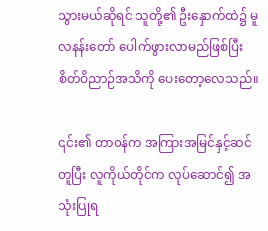သွားမယ်ဆိုရင် သူတို့၏ ဦးနှောက်ထဲ၌ မူလနန်းတော် ပေါက်ဖွားလာမည်ဖြစ်ပြီး စိတ်ဝိညာဉ်အသိကို ပေးတော့လေသည်။

၎င်း၏ တာ၀န်က အကြားအမြင်နှင့်ဆင်တူပြီး လူကိုယ်တိုင်က လုပ်ဆောင်၍ အသုံးပြုရ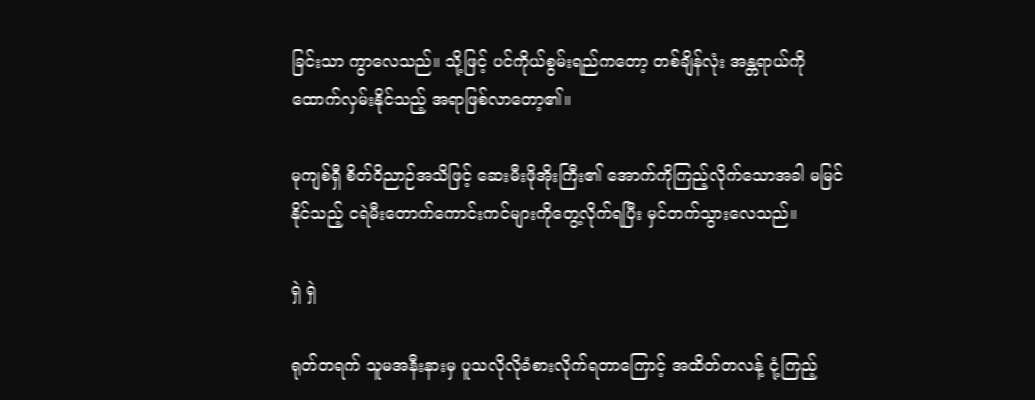ခြင်းသာ ကွာလေသည်။ သို့ဖြင့် ပင်ကိုယ်စွမ်းရည်ကတော့ တစ်ချိန်လုံး အန္တရာယ်ကိုထောက်လှမ်းနိုင်သည့် အရာဖြစ်လာတော့၏။

မုကျစ်ရှီ စိတ်ဝိညာဉ်အသိဖြင့် ဆေးမီးဖိုအိုးကြီး၏ အောက်ကိုကြည့်လိုက်သောအခါ မမြင်နိုင်သည့် ငရဲမီးတောက်ကောင်းကင်များကိုတွေ့လိုက်ရပြီး မှင်တက်သွားလေသည်။

ရှဲ ရှဲ

ရုတ်တရက် သူမအနီးနားမှ ပူသလိုလိုခံစားလိုက်ရတာကြောင့် အထိတ်တလန့် ငုံ့ကြည့်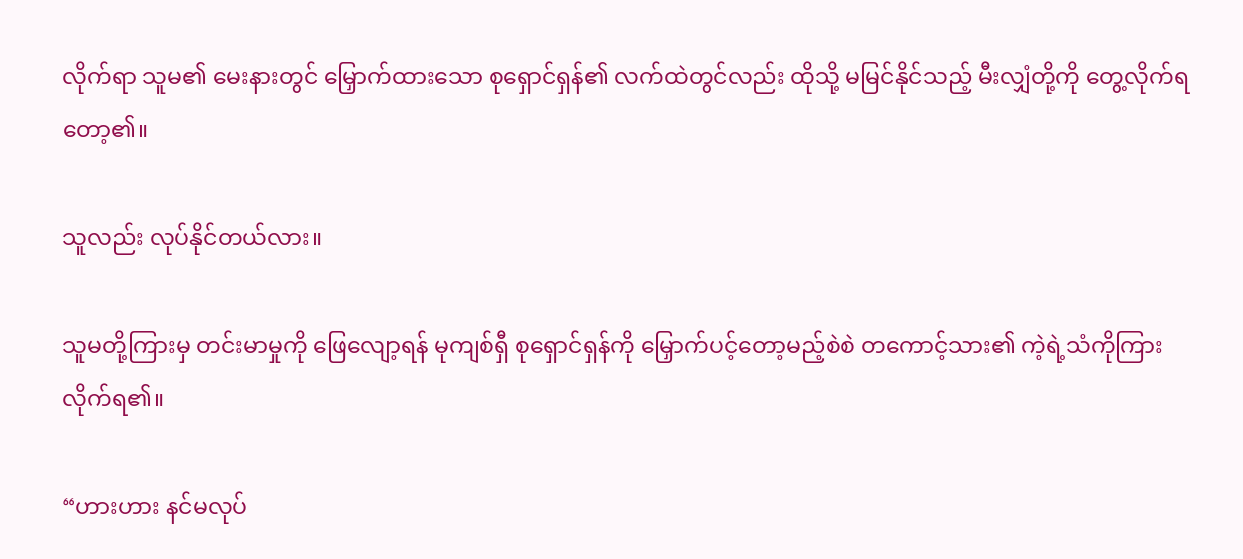လိုက်ရာ သူမ၏ မေးနားတွင် မြှောက်ထားသော စုရှောင်ရှန်၏ လက်ထဲတွင်လည်း ထိုသို့ မမြင်နိုင်သည့် မီးလျှံတို့ကို တွေ့လိုက်ရတော့၏။

သူလည်း လုပ်နိုင်တယ်လား။

သူမတို့ကြားမှ တင်းမာမှုကို ဖြေလျော့ရန် မုကျစ်ရှီ စုရှောင်ရှန်ကို မြှောက်ပင့်တော့မည့်စဲစဲ တကောင့်သား၏ ကဲ့ရဲ့သံကိုကြားလိုက်ရ၏။

“ဟားဟား နင်မလုပ်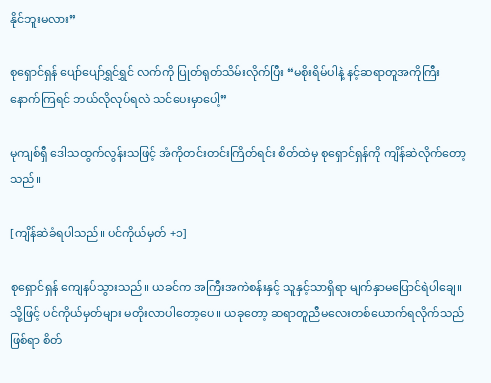နိုင်ဘူးမလား”

စုရှောင်ရှန် ပျော်ပျော်ရွှင်ရွှင် လက်ကို ပြုတ်ရုတ်သိမ်းလိုက်ပြီး “မစိုးရိမ်ပါနဲ့ နင့်ဆရာတူအကိုကြီး နောက်ကြရင် ဘယ်လိုလုပ်ရလဲ သင်ပေးမှာပေါ့”

မုကျစ်ရှီ ဒေါသထွက်လွန်းသဖြင့် အံကိုတင်းတင်းကြိတ်ရင်း စိတ်ထဲမှ စုရှောင်ရှန်ကို ကျိန်ဆဲလိုက်တော့သည်။

[ကျိန်ဆဲခံရပါသည်။ ပင်ကိုယ်မှတ် +၁]

စုရှောင်ရှန် ကျေနပ်သွားသည်။ ယခင်က အကြီးအကဲစန်းနှင့် သူနှင့်သာရှိရာ မျက်နှာမပြောင်ရဲပါချေ။ သို့ဖြင့် ပင်ကိုယ်မှတ်များ မတိုးလာပါတော့ပေ။ ယခုတော့ ဆရာတူညီမလေးတစ်ယောက်ရလိုက်သည်ဖြစ်ရာ စိတ်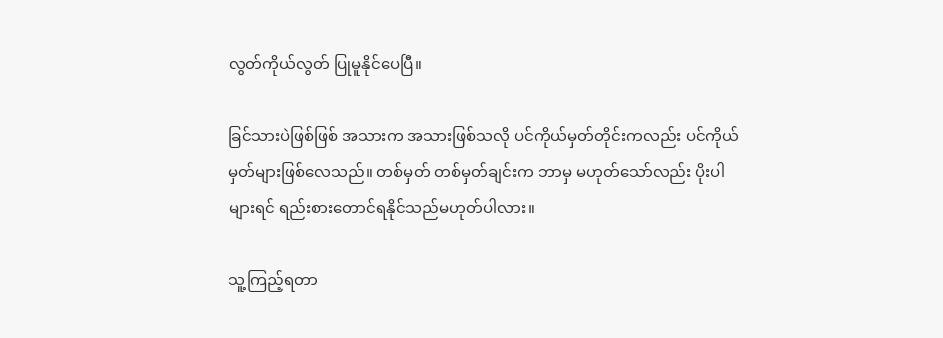လွတ်ကိုယ်လွတ် ပြုမူနိုင်ပေပြီ။

ခြင်သားပဲဖြစ်ဖြစ် အသားက အသားဖြစ်သလို ပင်ကိုယ်မှတ်တိုင်းကလည်း ပင်ကိုယ်မှတ်များဖြစ်လေသည်။ တစ်မှတ် တစ်မှတ်ချင်းက ဘာမှ မဟုတ်သော်လည်း ပိုးပါများရင် ရည်းစားတောင်ရနိုင်သည်မဟုတ်ပါလား။

သူ့ကြည့်ရတာ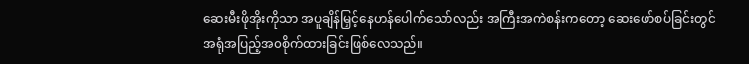ဆေးမီးဖိုအိုးကိုသာ အပူချိန်မြှင့်နေဟန်ပေါက်သော်လည်း အကြီးအကဲစန်းကတော့ ဆေးဖော်စပ်ခြင်းတွင် အရုံအပြည့်အ၀စိုက်ထားခြင်းဖြစ်လေသည်။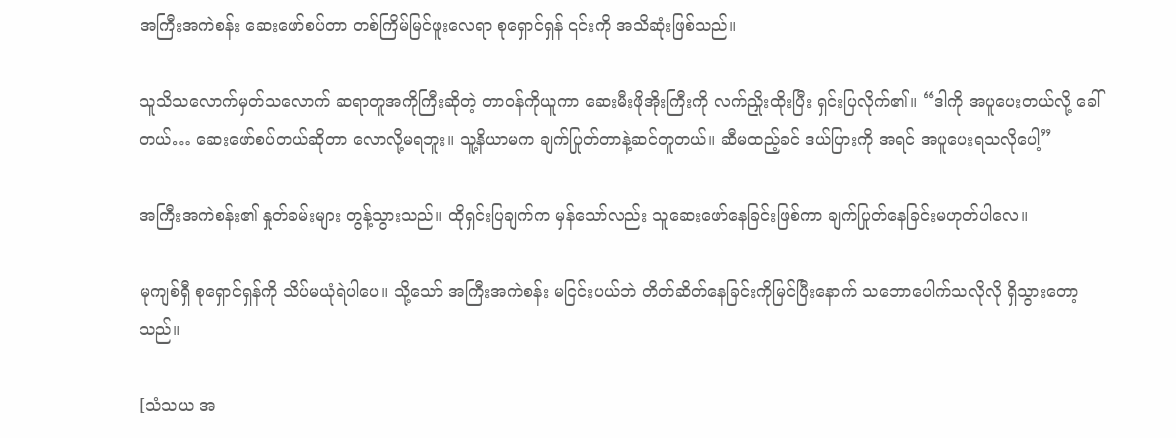အကြီးအကဲစန်း ဆေးဖော်စပ်တာ တစ်ကြိမ်မြင်ဖူးလေရာ စုရှောင်ရှန် ၎င်းကို အသိဆုံးဖြစ်သည်။

သူသိသလောက်မှတ်သလောက် ဆရာတူအကိုကြီးဆိုတဲ့ တာ၀န်ကိုယူကာ ဆေးမီးဖိုအိုးကြီးကို လက်ညှိုးထိုးပြီး ရှင်းပြလိုက်၏။ “ဒါကို အပူပေးတယ်လို့ ခေါ်တယ်… ဆေးဖော်စပ်တယ်ဆိုတာ လောလို့မရဘူး။ သူ့နိယာမက ချက်ပြုတ်တာနဲ့ဆင်တူတယ်။ ဆီမထည့်ခင် ဒယ်ပြားကို အရင် အပူပေးရသလိုပေါ့”

အကြီးအကဲစန်း၏ နှုတ်ခမ်းများ တွန့်သွားသည်။ ထိုရှင်းပြချက်က မှန်သော်လည်း သူဆေးဖော်နေခြင်းဖြစ်ကာ ချက်ပြုတ်နေခြင်းမဟုတ်ပါလေ။

မုကျစ်ရှီ စုရှောင်ရှန်ကို သိပ်မယုံရဲပါပေ။ သို့သော် အကြီးအကဲစန်း မငြင်းပယ်ဘဲ တိတ်ဆိတ်နေခြင်းကိုမြင်ပြီးနောက် သဘောပေါက်သလိုလို ရှိသွားတော့သည်။

[သံသယ အ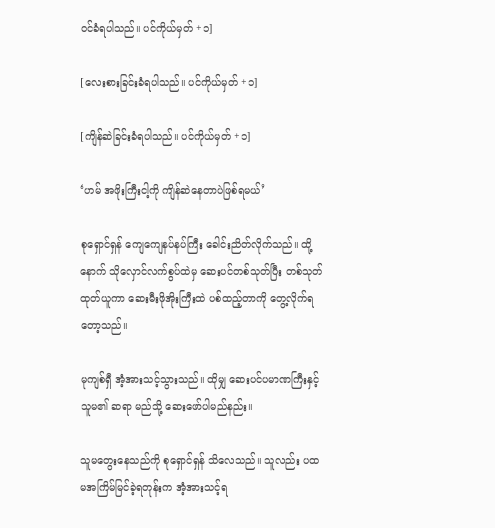၀င်ခံရပါသည်။ ပင်ကိုယ်မှတ် +၁]

[လေးစားခြင်းခံရပါသည်။ ပင်ကိုယ်မှတ် +၁]

[ကျိန်ဆဲခြင်းခံရပါသည်။ ပင်ကိုယ်မှတ် +၁]

‘ဟမ် အဖိုးကြီးငါ့ကို ကျိန်ဆဲနေတာပဲဖြစ်ရမယ်’

စုရှောင်ရှန် ကျေကျေနပ်နပ်ကြီး ခေါင်းညိတ်လိုက်သည်။ ထို့နောက် သိုလှောင်လက်စွပ်ထဲမှ ဆေးပင်တစ်သုတ်ပြီး တစ်သုတ်ထုတ်ယူကာ ဆေးမီးဖိုအိုးကြီးထဲ ပစ်ထည့်တာကို တွေ့လိုက်ရတော့သည်။

မုကျစ်ရှီ အံ့အားသင့်သွားသည်။ ထိုမျှ ဆေးပင်ပမာဏကြီးနှင့် သူမ၏ ဆရာ မည်သို့ ဆေးဖော်ပါမည်နည်း။

သူမတွေးနေသည်ကို စုရှောင်ရှန် သိလေသည်။ သူလည်း ပထမအကြိမ်မြင်ခဲ့ရတုန်းက အံ့အားသင့်ရ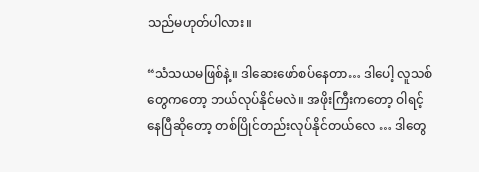သည်မဟုတ်ပါလား။

“သံသယမဖြစ်နဲ့။ ဒါဆေးဖော်စပ်နေတာ… ဒါပေါ့ လူသစ်တွေကတော့ ဘယ်လုပ်နိုင်မလဲ။ အဖိုးကြီးကတော့ ဝါရင့်နေပြီဆိုတော့ တစ်ပြိုင်တည်းလုပ်နိုင်တယ်လေ … ဒါတွေ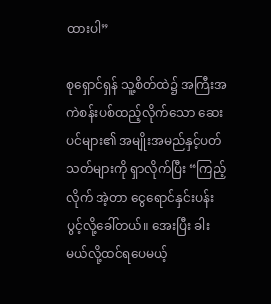ထားပါ”

စုရှောင်ရှန် သူ့စိတ်ထဲ၌ အကြီးအကဲစန်းပစ်ထည့်လိုက်သော ဆေးပင်များ၏ အမျိုးအမည်နှင့်ပတ်သတ်များကို ရှာလိုက်ပြီး “ကြည့်လိုက် အဲ့တာ ငွေရောင်နှင်းပန်းပွင့်လို့ခေါ်တယ်။ အေးပြီး ခါးမယ်လို့ထင်ရပေမယ့်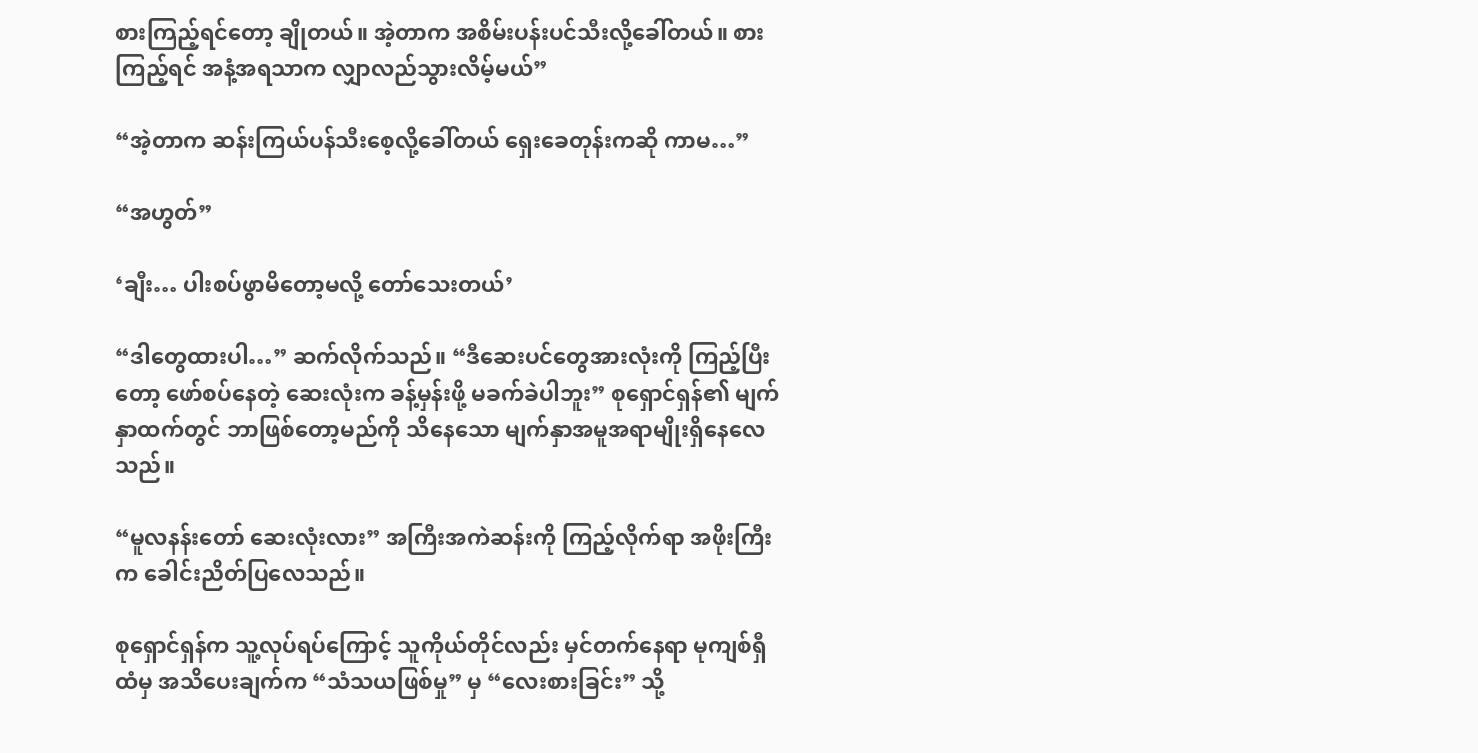စားကြည့်ရင်တော့ ချိုတယ်။ အဲ့တာက အစိမ်းပန်းပင်သီးလို့ခေါ်တယ်။ စားကြည့်ရင် အနံ့အရသာက လျှာလည်သွားလိမ့်မယ်”

“အဲ့တာက ဆန်းကြယ်ပန်သီးစေ့လို့ခေါ်တယ် ရှေးခေတုန်းကဆို ကာမ…”

“အဟွတ်”

‘ချီး… ပါးစပ်ဖွာမိတော့မလို့ တော်သေးတယ်’

“ဒါတွေထားပါ…” ဆက်လိုက်သည်။ “ဒီဆေးပင်တွေအားလုံးကို ကြည့်ပြီးတော့ ဖော်စပ်နေတဲ့ ဆေးလုံးက ခန့်မှန်းဖို့ မခက်ခဲပါဘူး” စုရှောင်ရှန်၏ မျက်နှာထက်တွင် ဘာဖြစ်တော့မည်ကို သိနေသော မျက်နှာအမူအရာမျိုးရှိနေလေသည်။

“မူလနန်းတော် ဆေးလုံးလား” အကြီးအကဲဆန်းကို ကြည့်လိုက်ရာ အဖိုးကြီးက ခေါင်းညိတ်ပြလေသည်။

စုရှောင်ရှန်က သူ့လုပ်ရပ်ကြောင့် သူကိုယ်တိုင်လည်း မှင်တက်နေရာ မုကျစ်ရှီထံမှ အသိပေးချက်က “သံသယဖြစ်မှု” မှ “လေးစားခြင်း” သို့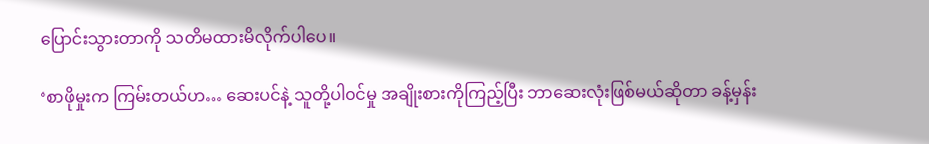ပြောင်းသွားတာကို သတိမထားမိလိုက်ပါပေ။

‘စာဖိုမှုးက ကြမ်းတယ်ဟ… ဆေးပင်နဲ့ သူတို့ပါ၀င်မှု အချိုးစားကိုကြည့်ပြီး ဘာဆေးလုံးဖြစ်မယ်ဆိုတာ ခန့်မှန်း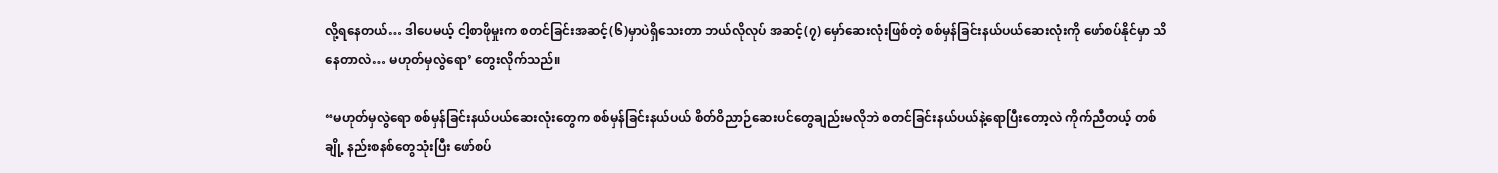လို့ရနေတယ်… ဒါပေမယ့် ငါ့စာဖိုမှုးက စတင်ခြင်းအဆင့်(၆)မှာပဲရှိသေးတာ ဘယ်လိုလုပ် အဆင့်(၇) မှော်ဆေးလုံးဖြစ်တဲ့ စစ်မှန်ခြင်းနယ်ပယ်ဆေးလုံးကို ဖော်စပ်နိုင်မှာ သိနေတာလဲ… မဟုတ်မှလွဲရော’ တွေးလိုက်သည်။

“မဟုတ်မှလွဲရော စစ်မှန်ခြင်းနယ်ပယ်ဆေးလုံးတွေက စစ်မှန်ခြင်းနယ်ပယ် စိတ်ဝိညာဉ်ဆေးပင်တွေချည်းမလိုဘဲ စတင်ခြင်းနယ်ပယ်နဲ့ရောပြီးတော့လဲ ကိုက်ညီတယ့် တစ်ချို့ နည်းစနစ်တွေသုံးပြီး ဖော်စပ်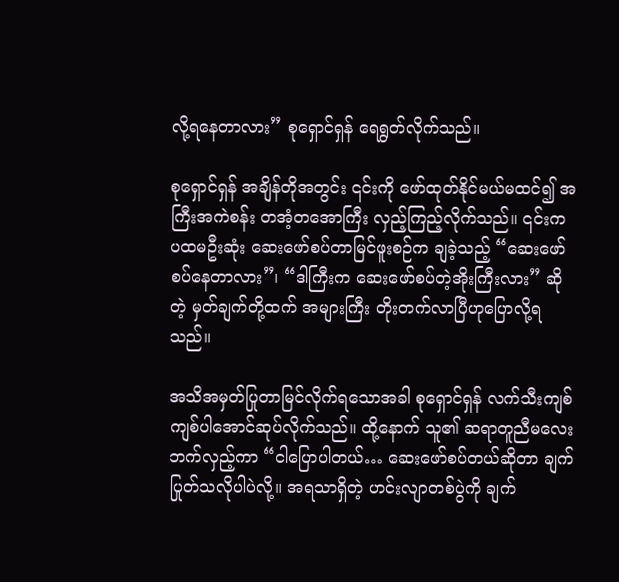လို့ရနေတာလား” စုရှောင်ရှန် ရေရွတ်လိုက်သည်။

စုရှောင်ရှန် အချိန်တိုအတွင်း ၎င်းကို ဖော်ထုတ်နိုင်မယ်မထင်၍ အကြီးအကဲစန်း တအံ့‌တအောကြီး လှည့်ကြည့်လိုက်သည်။ ၎င်းက ပထမဦးဆုံး ဆေးဖော်စပ်တာမြင်ဖူးစဉ်က ချခဲ့သည့် “ဆေးဖော်စပ်နေတာလား”၊ “ဒါကြီးက ဆေးဖော်စပ်တဲ့အိုးကြီးလား” ဆိုတဲ့ မှတ်ချက်တို့ထက် အများကြီး တိုးတက်လာပြီဟုပြောလို့ရသည်။

အသိအမှတ်ပြုတာမြင်လိုက်ရသောအခါ စုရှောင်ရှန် လက်သီးကျစ်ကျစ်ပါအောင်ဆုပ်လိုက်သည်။ ထို့နောက် သူ၏ ဆရာတူညီမလေးဘက်လှည့်ကာ “ငါပြောပါတယ်… ဆေးဖော်စပ်တယ်ဆိုတာ ချက်ပြုတ်သလိုပါပဲလို့။ အရသာရှိတဲ့ ဟင်းလျာတစ်ပွဲကို ချက်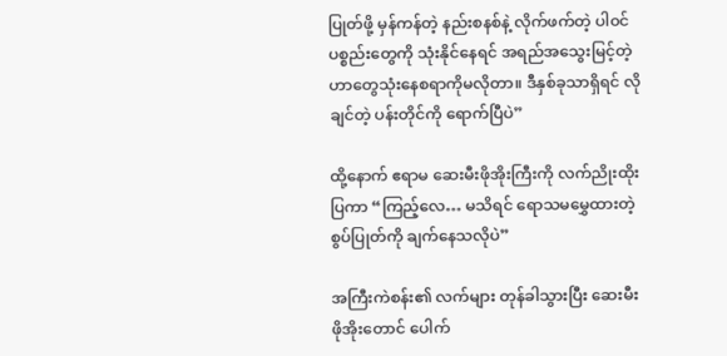ပြုတ်ဖို့ မှန်ကန်တဲ့ နည်းစနစ်နဲ့ လိုက်ဖက်တဲ့ ပါ၀င်ပစ္စည်းတွေကို သုံး‌နိုင်နေရင် အရည်အသွေးမြင့်တဲ့ ဟာတွေသုံးနေစရာကိုမလိုတာ။ ဒီနှစ်ခုသာရှိရင် လိုချင်တဲ့ ပန်းတိုင်ကို ရောက်ပြီပဲ”

ထို့နောက် ဧရာမ ဆေးမီးဖိုအိုးကြီးကို လက်ညိုးထိုးပြကာ “ကြည့်လေ… မသိရင် ရောသမမွှေထားတဲ့ စွပ်ပြုတ်ကို ချက်နေသလိုပဲ”

အကြီးကဲစန်း၏ လက်များ တုန်ခါသွားပြီး ဆေးမီးဖိုအိုးတောင် ပေါက်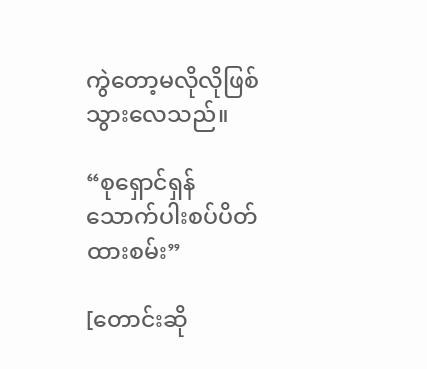ကွဲတော့မလိုလိုဖြစ်သွားလေသည်။

“စုရှောင်ရှန် သောက်ပါးစပ်ပိတ်ထားစမ်း”

[တောင်းဆို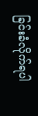ခြင်းခံလိုက်ရပါ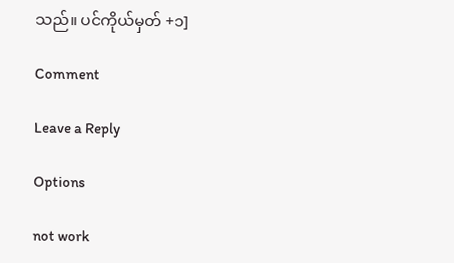သည်။ ပင်ကိုယ်မှတ် +၁]

Comment

Leave a Reply

Options

not work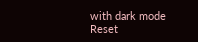with dark mode
Reset